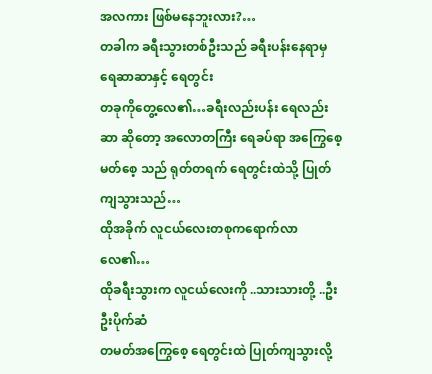အလကား ဖြစ်မနေဘူးလား?…
တခါက ခရီးသွားတစ်ဦးသည် ခရီးပန်းနေရာမှ ရေဆာဆာနှင့် ရေတွင်း
တခုကိုတွေ့လေ၏…ခရီးလည်းပန်း ရေလည်းဆာ ဆိုတော့ အလောတကြီး ရေခပ်ရာ အကြွေစေ့ မတ်စေ့ သည် ရုတ်တရက် ရေတွင်းထဲသို့ ပြုတ်ကျသွားသည်…
ထိုအခိုက် လူငယ်လေးတစုကရောက်လာလေ၏…
ထိုခရီးသွားက လူငယ်လေးကို ..သားသားတို့ ..ဦးဦးပိုက်ဆံ
တမတ်အကြွေစေ့ ရေတွင်းထဲ ပြုတ်ကျသွားလို့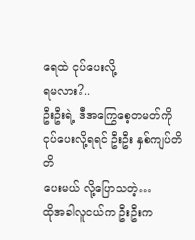ရေထဲ ငုပ်ပေးလို့
ရမလား?..
ဦးဦးရဲ့ ဒီအကြွေစေ့တမတ်ကို ငုပ်ပေးလို့ရရင် ဦးဦး နှစ်ကျပ်တိတိ
ပေးမယ် လို့ပြောသတဲ့…
ထိုအခါလူငယ်က ဦးဦးက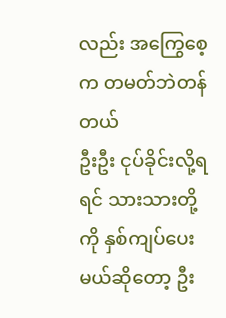လည်း အကြွေစေ့က တမတ်ဘဲတန်တယ်
ဦးဦး ငုပ်ခိုင်းလို့ရရင် သားသားတို့ကို နှစ်ကျပ်ပေးမယ်ဆိုတော့ ဦး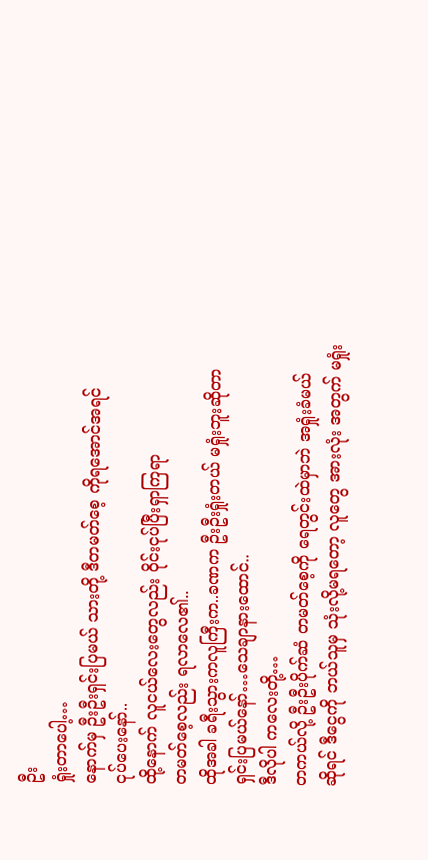ဦး
ရှုံးတာပေါ့…
နောက်မှ ဦးဦးရှင်းပြမယ် သားတို့ ဒီတမတ်စေ့ ကိုရအောင်အရင်
ငုပ်ပေးနော်..
ထို့နောက် လူငယ်လေးတွေလည်း ဝိုင်းငုပ်ပြီးရှာကြရာ
တမတ်စေ့လည်း ရလာလေ၏..
ထိုအခါ ခရီးသွားကလူကြီးက..ခဏက ဦးဦးရှုံးတယ် မရှုံးဘူးဆိုတာ
ရှင်းပြမယ်နော်…သေချာနားထောင်..
ဒီလိုပါ ကလေးတို့…
တကယ်လို့ ဦးဦးပိုက်ဆံ တမတ်စေ့ကို ရေတွင်းထဲမှာဘဲ အရှုံးခံမယ်
ဆိုရင် ဒီငွေကို ဘယ်သူမှ သုံးလို့မရတော့ လူတွေ အားလုံး အတွက် မရှုံး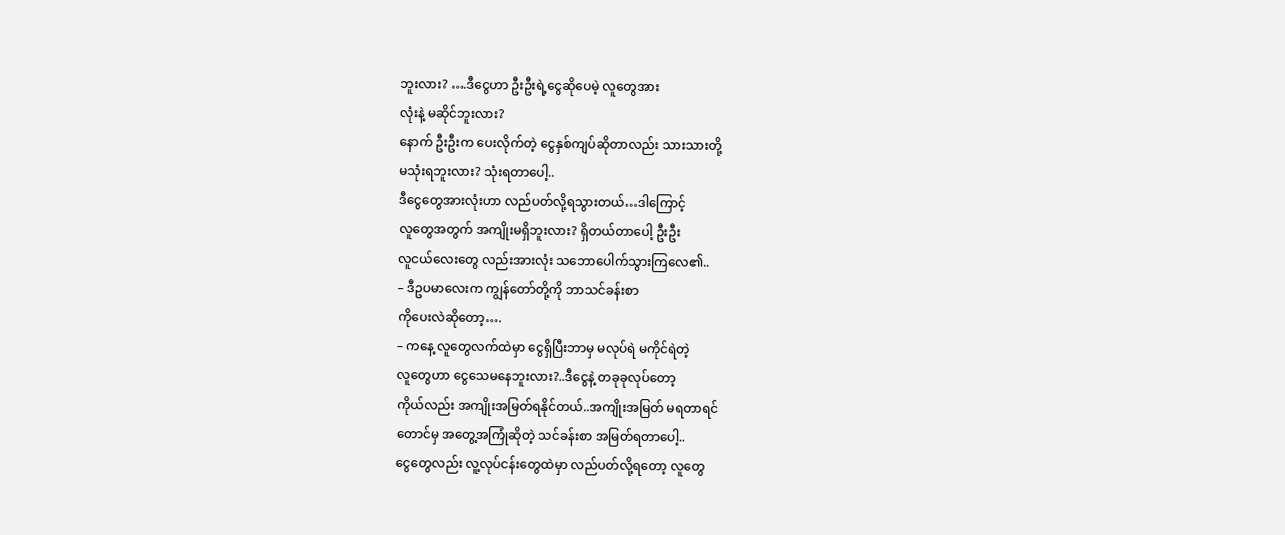ဘူးလား? ….ဒီငွေဟာ ဦးဦးရဲ့ငွေဆိုပေမဲ့ လူတွေအား
လုံးနဲ့ မဆိုင်ဘူးလား?
နောက် ဦးဦးက ပေးလိုက်တဲ့ ငွေနှစ်ကျပ်ဆိုတာလည်း သားသားတို့
မသုံးရဘူးလား? သုံးရတာပေါ့..
ဒီငွေတွေအားလုံးဟာ လည်ပတ်လို့ရသွားတယ်…ဒါကြောင့်
လူတွေအတွက် အကျိုးမရှိဘူးလား? ရှိတယ်တာပေါ့ ဦးဦး
လူငယ်လေးတွေ လည်းအားလုံး သဘောပေါက်သွားကြလေ၏..
– ဒီဥပမာလေးက ကျွန်တော်တို့ကို ဘာသင်ခန်းစာ
ကိုပေးလဲဆိုတော့….
– ကနေ့ လူတွေလက်ထဲမှာ ငွေရှိပြီးဘာမှ မလုပ်ရဲ မကိုင်ရဲတဲ့
လူတွေဟာ ငွေသေမနေဘူးလား?..ဒီငွေနဲ့ တခုခုလုပ်တော့
ကိုယ်လည်း အကျိုးအမြတ်ရနိုင်တယ်..အကျိုးအမြတ် မရတာရင်
တောင်မှ အတွေ့အကြုံဆိုတဲ့ သင်ခန်းစာ အမြတ်ရတာပေါ့..
ငွေတွေလည်း လူ့လုပ်ငန်းတွေထဲမှာ လည်ပတ်လို့ရတော့ လူတွေ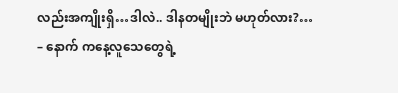လည်းအကျိုးရှိ…ဒါလဲ.. ဒါနတမျိုးဘဲ မဟုတ်လား?…
– နောက် ကနေ့လူသေတွေရဲ့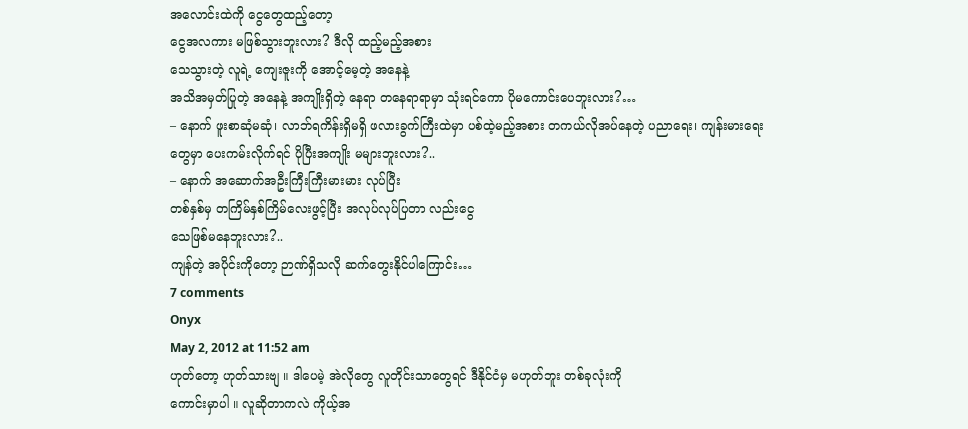အလောင်းထဲကို ငွေတွေထည့်တော့
ငွေအလကား မဖြစ်သွားဘူးလား? ဒီလို ထည့်မည့်အစား
သေသွားတဲ့ လူရဲ့ ကျေးဇူးကို အောင့်မေ့တဲ့ အနေနဲ့
အသိအမှတ်ပြုတဲ့ အနေနဲ့ အကျိုးရှိတဲ့ နေရာ တနေရာရာမှာ သုံးရင်ကော ပိုမကောင်းပေဘူးလား?…
– နောက် ဖူးစာဆုံမဆုံ၊ လာဘ်ရကိန်းရှိမရှိ ဖလားခွက်ကြီးထဲမှာ ပစ်ထဲ့မည့်အစား တကယ်လိုအပ်နေတဲ့ ပညာရေး၊ ကျန်းမားရေးတွေမှာ ပေးကမ်းလိုက်ရင် ပိုပြီးအကျိုး မများဘူးလား?..
– နောက် အဆောက်အဦးကြီးကြီးမားမား လုပ်ပြီး
တစ်နှစ်မှ တကြိမ်နှစ်ကြိမ်လေးဖွင့်ပြီး အလုပ်လုပ်ပြတာ လည်းငွေ
သေဖြစ်မနေဘူးလား?..
ကျန်တဲ့ အပိုင်းကိုတော့ ဉာဏ်ရှိသလို ဆက်တွေးနိုင်ပါကြောင်း…
7 comments
Onyx
May 2, 2012 at 11:52 am
ဟုတ်တော့ ဟုတ်သားဗျ ။ ဒါပေမဲ့ အဲလိုတွေ လူတိုင်းသာတွေရင် ဒီနိုင်ငံမှ မဟုတ်ဘူး တစ်ခုလုံးကို
ကောင်းမှာပါ ။ လူဆိုတာကလဲ ကိုယ့်အ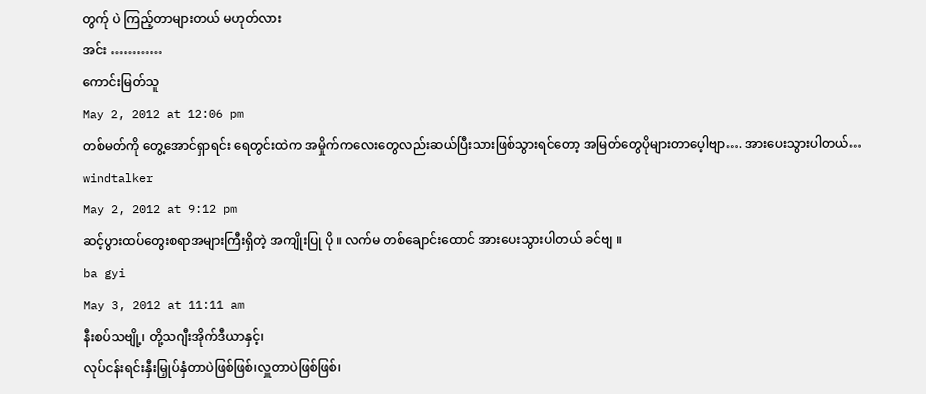တွက်ု ပဲ ကြည့်တာများတယ် မဟုတ်လား
အင်း …………
ကောင်းမြတ်သူ
May 2, 2012 at 12:06 pm
တစ်မတ်ကို တွေ့အောင်ရှာရင်း ရေတွင်းထဲက အမှိုက်ကလေးတွေလည်းဆယ်ပြီးသားဖြစ်သွားရင်တော့ အမြတ်တွေပိုများတာပေ့ါဗျာ…. အားပေးသွားပါတယ်…
windtalker
May 2, 2012 at 9:12 pm
ဆင့်ပွားထပ်တွေးစရာအများကြီးရှိတဲ့ အကျိုးပြု ပို ။ လက်မ တစ်ချောင်းထောင် အားပေးသွားပါတယ် ခင်ဗျ ။
ba gyi
May 3, 2012 at 11:11 am
နီးစပ်သဗျို့၊ တို့သဂျီးအိုက်ဒီယာနှင့်၊
လုပ်ငန်းရင်းနှီးမြှုပ်နှံတာပဲဖြစ်ဖြစ်၊လှူတာပဲဖြစ်ဖြစ်၊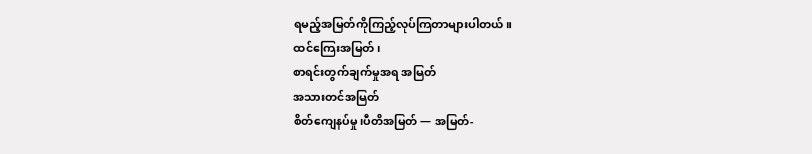ရမည့်အမြတ်ကိုကြည့်လုပ်ကြတာများပါတယ်။
ထင်ကြေးအမြတ်၊
စာရင်းတွက်ချက်မှုအရ အမြတ်
အသားတင်အမြတ်
စိတ်ကျေနပ်မှု၊ပီတိအမြတ် — အမြတ်-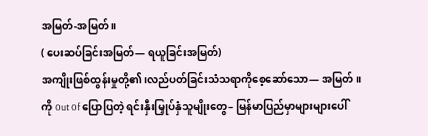အမြတ်-အမြတ် ။
( ပေးဆပ်ခြင်းအမြတ်— ရယူခြင်းအမြတ်)
အကျိုးဖြစ်ထွန်းမှုတို့၏၊လည်ပတ်ခြင်းသံသရာကိုစေ့ဆော်သော— အမြတ်။
ကို 0ut 0f ပြောပြတဲ့ ရင်းနှီးမြှုပ်နှံသူမျိုးတွေ– မြန်မာပြည်မှာများများပေါ်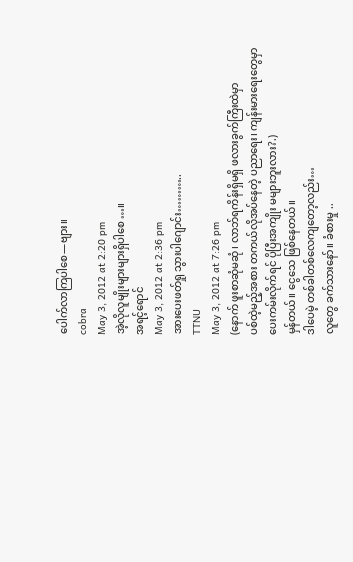ပေါက်လာကြပါစေ—ဗျား။
cobra
May 3, 2012 at 2:20 pm
အဲ့လိုလူမျိုးများများရှိပါစေ…။
အရင့်ရောင်
May 3, 2012 at 2:36 pm
အားပေးဖတ်ရှု သွားပါဂျောင်း………..
TTNU
May 3, 2012 at 7:26 pm
(နောက် ဖူးစာဆုံမဆုံ၊ လာဘ်ရကိန်းရှိမရှိ ဖလားခွက်ကြီးထဲမှာ
ပစ်ထဲ့မည့်အစား တကယ်လိုအပ်နေတဲ့ ပညာရေး၊ ကျန်းမားရေးတွေမှာ
ပေးကမ်းလိုက်ရင် ပိုပြီးအကျိုး မများဘူးလား?.)
မှန်တယ်။ ငွေသေ ဖြစ်နေတယ်။
ဒါပေမဲ့ တစ်ခါတစ်လေကျတော့လည်း…
လူတွေ ခက်သားနော်။ ခံစားမှု ..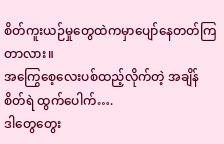စိတ်ကူးယဉ်မှုတွေထဲကမှာပျော်နေတတ်ကြတာလား။
အကြွေစေ့လေးပစ်ထည့်လိုက်တဲ့ အချိန် စိတ်ရဲ ထွက်ပေါက်….
ဒါတွေတွေး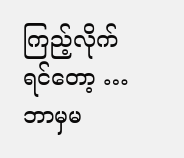ကြည့်လိုက်ရင်တော့ …
ဘာမှမ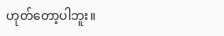ဟုတ်တော့ပါဘူး။